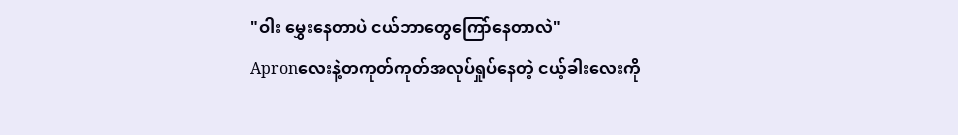"ဝါး မွှေးနေတာပဲ ငယ်ဘာတွေကြော်နေတာလဲ"
Apronလေးနဲ့တကုတ်ကုတ်အလုပ်ရှုပ်နေတဲ့ ငယ့်ခါးလေးကို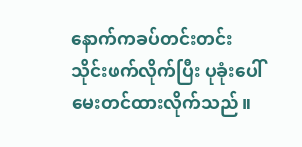နောက်ကခပ်တင်းတင်းသိုင်းဖက်လိုက်ပြီး ပုခုံးပေါ်မေးတင်ထားလိုက်သည်။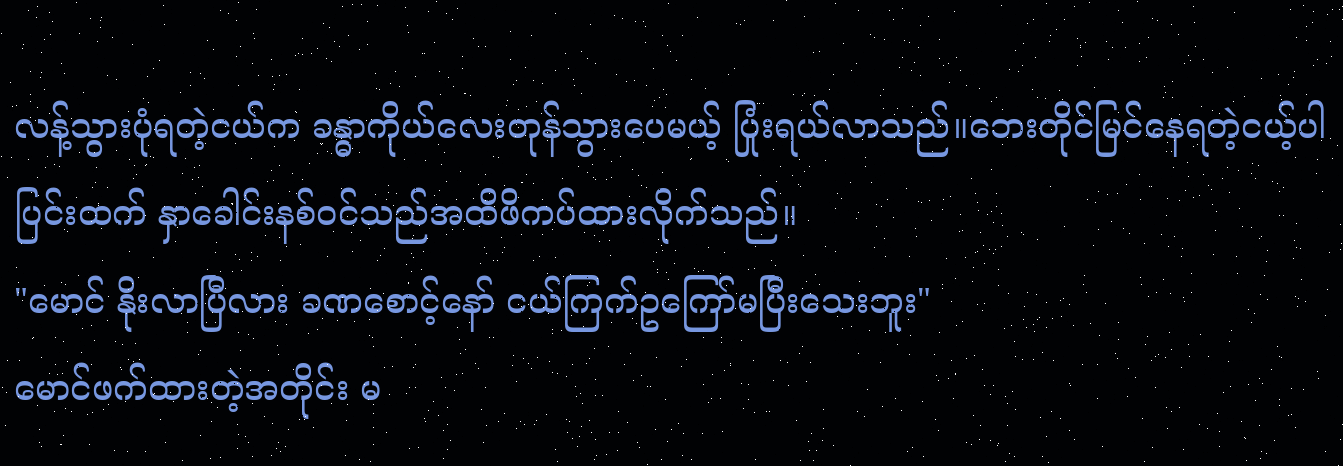လန့်သွားပုံရတဲ့ငယ်က ခန္ဓာကိုယ်လေးတုန်သွားပေမယ့် ပြုံးရယ်လာသည်။ဘေးတိုင်မြင်နေရတဲ့ငယ့်ပါပြင်းထက် နှာခေါင်းနစ်ဝင်သည်အထိဖိကပ်ထားလိုက်သည်။
"မောင် နိုးလာပြီလား ခဏစောင့်နော် ငယ်ကြက်ဥကြော်မပြီးသေးဘူး"
မောင်ဖက်ထားတဲ့အတိုင်း မ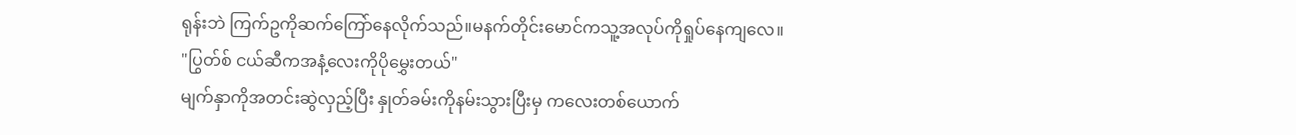ရုန်းဘဲ ကြက်ဥကိုဆက်ကြော်နေလိုက်သည်။မနက်တိုင်းမောင်ကသူ့အလုပ်ကိုရှုပ်နေကျလေ။
"ပြွတ်စ် ငယ်ဆီကအနံ့လေးကိုပိုမွှေးတယ်"
မျက်နှာကိုအတင်းဆွဲလှည့်ပြီး နှုတ်ခမ်းကိုနမ်းသွားပြီးမှ ကလေးတစ်ယောက်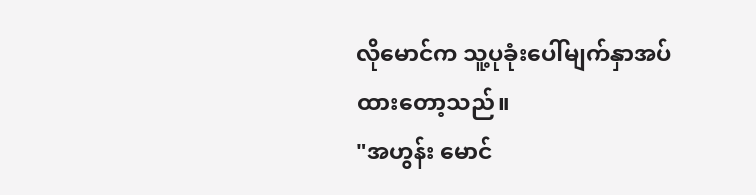လိုမောင်က သူ့ပုခုံးပေါ်မျက်နှာအပ်ထားတော့သည်။
"အဟွန်း မောင်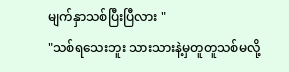မျက်နှာသစ်ပြီးပြီလား "
"သစ်ရသေးဘူး သားသားနဲ့မှတူတူသစ်မလို့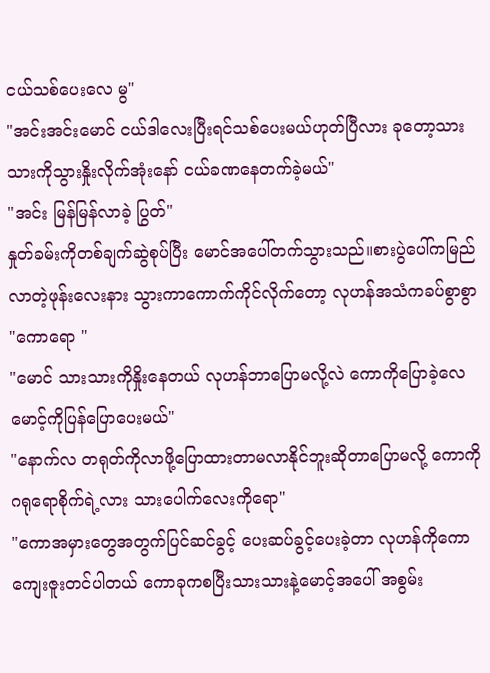ငယ်သစ်ပေးလေ မွ"
"အင်းအင်းမောင် ငယ်ဒါလေးပြီးရင်သစ်ပေးမယ်ဟုတ်ပြီလား ခုတော့သားသားကိုသွားနှိုးလိုက်အုံးနော် ငယ်ခဏနေတက်ခဲ့မယ်"
"အင်း မြန်မြန်လာခဲ့ ပြွတ်"
နှုတ်ခမ်းကိုတစ်ချက်ဆွဲစုပ်ပြီး မောင်အပေါ်တက်သွားသည်။စားပွဲပေါ်ကမြည်လာတဲ့ဖုန်းလေးနား သွားကာကောက်ကိုင်လိုက်တော့ လုဟန်အသံကခပ်စွာစွာ
"ကောရော "
"မောင် သားသားကိုနှိုးနေတယ် လုဟန်ဘာပြောမလို့လဲ ကောကိုပြောခဲ့လေ မောင့်ကိုပြန်ပြောပေးမယ်"
"နောက်လ တရုတ်ကိုလာဖို့ပြောထားတာမလာနိုင်ဘူးဆိုတာပြောမလို့ ကောကိုဂရုရောစိုက်ရဲ့လား သားပေါက်လေးကိုရော"
"ကောအမှားတွေအတွက်ပြင်ဆင်ခွင့် ပေးဆပ်ခွင့်ပေးခဲ့တာ လုဟန်ကိုကောကျေးဇူးတင်ပါတယ် ကောခုကစပြီးသားသားနဲ့မောင့်အပေါ် အစွမ်း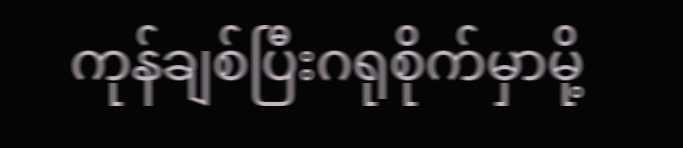ကုန်ချစ်ပြီးဂရုစိုက်မှာမို့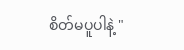စိတ်မပူပါနဲ့ "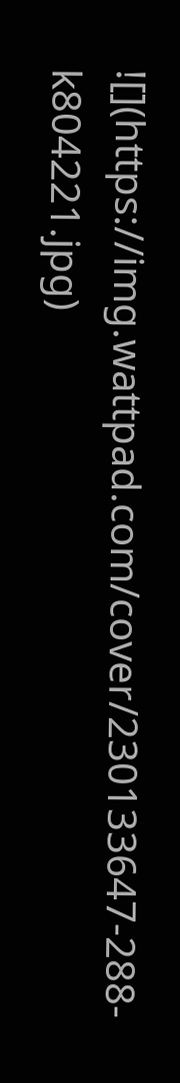![](https://img.wattpad.com/cover/230133647-288-k804221.jpg)